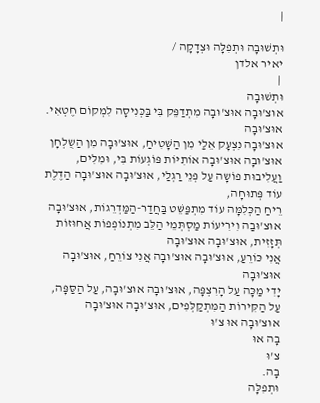|

וּתְשׁוּבָה וּתְפִלָּה וּצְדָקָה /
יאיר אלדן
 |
וּתְשׁוּבָה
אוּצ'וּבָה אוּצ'וּבָה מִתְדַפֵּק בִּי בַּכְּנִיסָה לִמְקוֹם חֶטְאִי. אוּצ'וּבָה
אוּצ'וּבָה נִצְעָק אֵלַי מִן הַשָּׁטִיחַ, אוּצ'וּבָה מִן הַשֻלְחָן
אוּצ'וּבָה אוּצ'וּבָה אוֹתִיּוֹת פּוֹגְעוֹת בִּי, וּמִלִּים,
וַעֲלִיבוּת פוֹשָה עַל פְּנֵי רַגְלַי, אוּצ'וּבָה אוּצ'וּבָה הַדֶּלֶת עוֹד פְּתוּחָה,
רֵיחַ הַכְּלִמָּה עוֹד מִתְפַּשֵּׁט בַּחֲדַר-הַמַּדְרֵגוֹת, אוּצ'וּבָה
אוּצ'וּבַה וִירִיעוֹת מַסְתְּמֵי הַלֵּב מִתְנוֹפְפוֹת אֲחוּזוֹת תְּזָזִית, אוּצ'וּבָה אוּצ'וּבָה
אֲנִי כּוֹרֵעַ, אוּצ'וּבָה אוּצ'וּבָה אֲנִי צוֹרֵחַ, אוּצ'וּבָה אוּצ'וּבָה
יָדִי מַכָּה עַל הָרִצְפָּה, אוּצ'וּבָה אוּצ'וּבָה, עַל הַסַּפָּה,
עַל הַקִּירוֹת הַמִּתְקַלְּפִים, אוּצ'וּבָה אוּצ'וּבָה
אוּצ'וּבָה אוּ צ'וּ
בָה אוּ
צ'וּ
בָה.
וּתְפִלָּה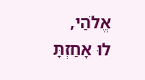אֱלֹהַי,
לוּ אָחַזְתָּ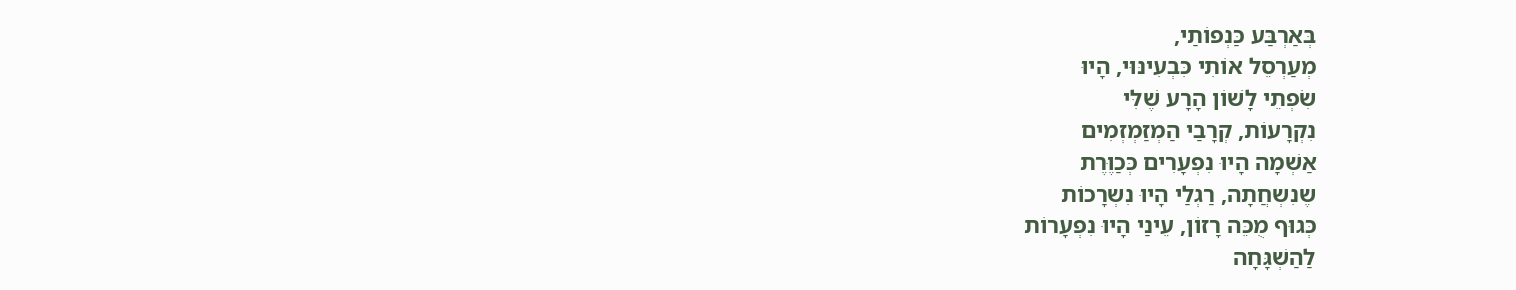בְּאַרְבַּע כַּנְפוֹתַי,
מְעַרְסֵל אוֹתִי כִּבְעִינּוּי, הָיוּ
שִֹפְתֵי לָשׁוֹן הָרָע שֶׁלִּי
נִקְרָעוֹת, קְרָבַי הַמְזַמְזְמִים
אַשְׁמָה הָיוּ נִפְעָרִים כְּכַוֶּרֶת
שֶנִשְחֲתָה, רַגְלַי הָיוּ נִשְרָכוֹת
כְּגוּף מֻכֵּה רָזוֹן, עֵינַי הָיוּ נִפְעָרוֹת
לַהַשְׁגָּחָה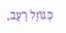כְּגוֹזָל רָעֵב,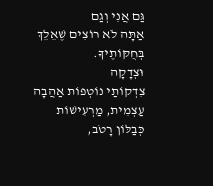גַּם אֲנִי וְגַם
אַתָּה לֹא רוֹצִים שֶׁאֵלֵךְ בְּחֻקּוֹתֶיךָ.
וּצְדָקָה
צִדְקוֹתַי נוֹטְפוֹת אַהֲבָה
עַצְמִית, מַרְעִישׁוֹת
כְּבַלּוֹן רָטֹב,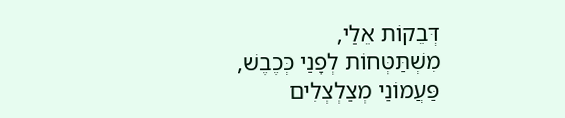דְּבֵקוֹת אֵלַי,
מִשְׁתַּטְּחוֹת לְפָנַי כְּכֶבֶשׁ,
פַּעֲמוֹנַי מְצַלְצְלִים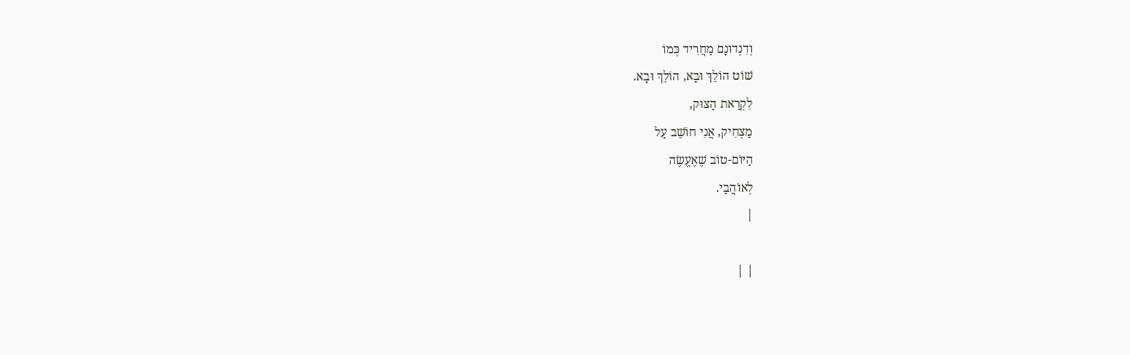וְדִנְדוּנָם מַחֲרִיד כְּמוֹ
שׁוֹט הוֹלֵךְ וּבָא, הוֹלֵךְ וּבָא.
לִקְרַאת הַצּוּק,
מַצְחִיק, אֲנִי חוֹשֵׁב עַל
הַיּוֹם-טוֹב שֶׁאֶעֱשֶׂה
לְאוֹהֲבַי.
|

| |